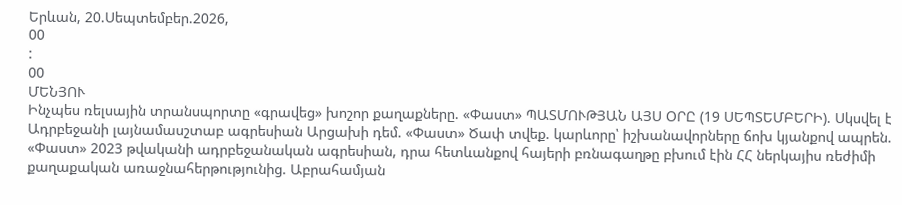Երևան, 20.Սեպտեմբեր.2026,
00
:
00
ՄԵՆՅՈՒ
Ինչպես ռելսային տրանսպորտը «գրավեց» խոշոր քաղաքները. «Փաստ» ՊԱՏՄՈՒԹՅԱՆ ԱՅՍ ՕՐԸ (19 ՍԵՊՏԵՄԲԵՐԻ). Սկսվել է Ադրբեջանի լայնամասշտաբ ագրեսիան Արցախի դեմ. «Փաստ» Ծափ տվեք. կարևորը՝ իշխանավորները ճոխ կյանքով ապրեն. «Փաստ» 2023 թվականի ադրբեջանական ագրեսիան, դրա հետևանքով հայերի բռնագաղթը բխում էին ՀՀ ներկայիս ռեժիմի քաղաքական առաջնահերթությունից. Աբրահամյան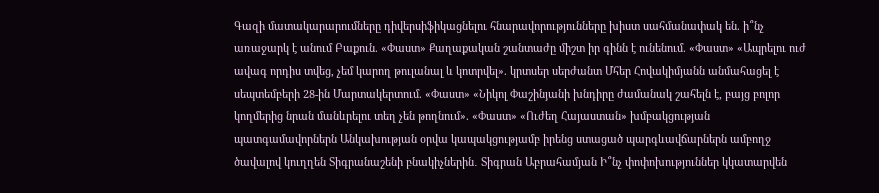Գազի մատակարարումները դիվերսիֆիկացնելու հնարավորությունները խիստ սահմանափակ են. ի՞նչ առաջարկ է անում Բաքուն. «Փաստ» Քաղաքական շանտաժը միշտ իր գինն է ունենում. «Փաստ» «Ապրելու ուժ ավագ որդիս տվեց, չեմ կարող թուլանալ և կոտրվել». կրտսեր սերժանտ Մհեր Հովակիմյանն անմահացել է սեպտեմբերի 28-ին Մարտակերտում. «Փաստ» «Նիկոլ Փաշինյանի խնդիրը ժամանակ շահելն է, բայց բոլոր կողմերից նրան մանևրելու տեղ չեն թողնում». «Փաստ» «Ուժեղ Հայաստան» խմբակցության պատգամավորներն Անկախության օրվա կապակցությամբ իրենց ստացած պարգևավճարներն ամբողջ ծավալով կուղղեն Տիգրանաշենի բնակիչներին․ Տիգրան Աբրահամյան Ի՞նչ փոփոխություններ կկատարվեն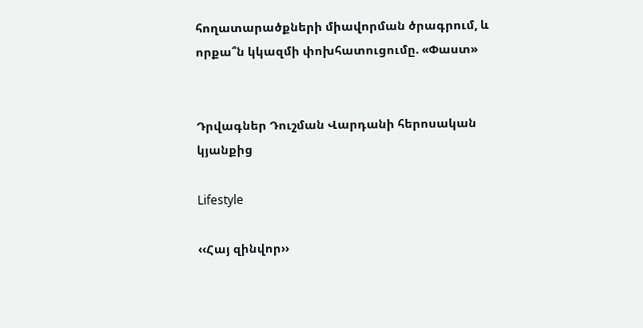հողատարածքների միավորման ծրագրում, և որքա՞ն կկազմի փոխհատուցումը. «Փաստ»


Դրվագներ Դուշման Վարդանի հերոսական կյանքից

Lifestyle

‹‹Հայ զինվոր››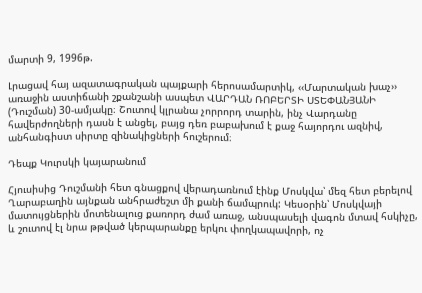մարտի 9, 1996թ.

Լրացավ հայ ազատագրական պայքարի հերոսամարտիկ, ‹‹Մարտական խաչ›› առաջին աստիճանի շքանշանի ասպետ ՎԱՐԴԱՆ ՌՈԲԵՐՏԻ ՍՏԵՓԱՆՅԱՆԻ (Դուշման) 30-ամյակը։ Շուտով կլրանա չորրորդ տարին, ինչ Վարդանը հավերժողների դասն է անցել, բայց դեռ բաբախում է քաջ հայորդու ազնիվ, անհանգիստ սիրտը զինակիցների հուշերում։

Դեպք Կուրսկի կայարանում

Հյուսիսից Դուշմանի հետ գնացքով վերադառնում էինք Մոսկվա՝ մեզ հետ բերելով Ղարաբաղին այնքան անհրաժեշտ մի քանի ճամպրուկ: Կեսօրին՝ Մոսկվայի մատույցներին մոտենալուց քառորդ ժամ առաջ, անսպասելի վագոն մտավ հսկիչը, և շուտով էլ նրա թթված կերպարանքը երկու փողկապավորի, ոչ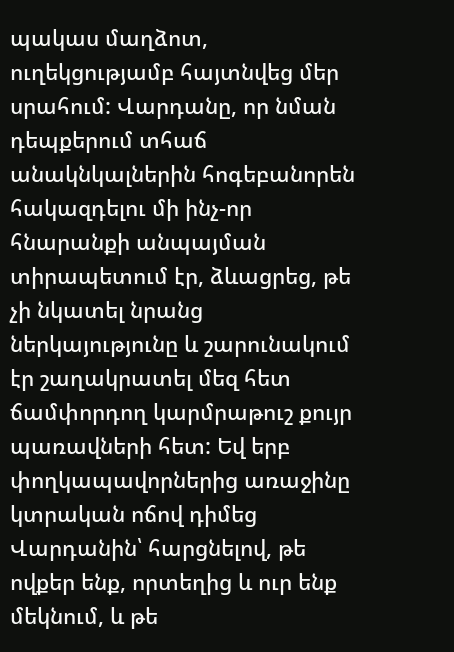պակաս մաղձոտ, ուղեկցությամբ հայտնվեց մեր սրահում: Վարդանը, որ նման դեպքերում տհաճ անակնկալներին հոգեբանորեն հակազդելու մի ինչ-որ հնարանքի անպայման տիրապետում էր, ձևացրեց, թե չի նկատել նրանց ներկայությունը և շարունակում էր շաղակրատել մեզ հետ ճամփորդող կարմրաթուշ քույր պառավների հետ: Եվ երբ փողկապավորներից առաջինը կտրական ոճով դիմեց Վարդանին՝ հարցնելով, թե ովքեր ենք, որտեղից և ուր ենք մեկնում, և թե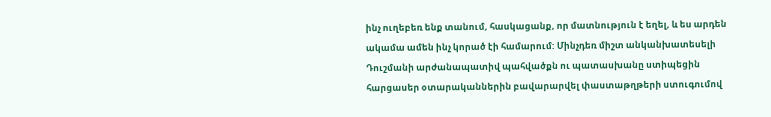ինչ ուղեբեռ ենք տանում, հասկացանք, որ մատնություն է եղել, և ես արդեն ակամա ամեն ինչ կորած էի համարում: Մինչդեռ միշտ անկանխատեսելի Դուշմանի արժանապատիվ պահվածքն ու պատասխանը ստիպեցին հարցասեր օտարականներին բավարարվել փաստաթղթերի ստուգումով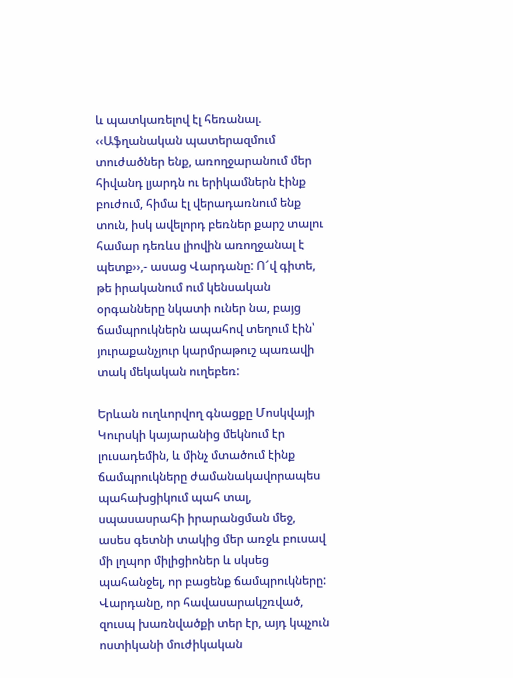և պատկառելով էլ հեռանալ. ‹‹Աֆղանական պատերազմում տուժածներ ենք, առողջարանում մեր հիվանդ լյարդն ու երիկամներն էինք բուժում, հիմա էլ վերադառնում ենք տուն, իսկ ավելորդ բեռներ քարշ տալու համար դեռևս լիովին առողջանալ է պետք››,- ասաց Վարդանը: Ո՜վ գիտե, թե իրականում ում կենսական օրգանները նկատի ուներ նա, բայց ճամպրուկներն ապահով տեղում էին՝ յուրաքանչյուր կարմրաթուշ պառավի տակ մեկական ուղեբեռ:

Երևան ուղևորվող գնացքը Մոսկվայի Կուրսկի կայարանից մեկնում էր լուսադեմին, և մինչ մտածում էինք ճամպրուկները ժամանակավորապես պահախցիկում պահ տալ, սպասասրահի իրարանցման մեջ, ասես գետնի տակից մեր առջև բուսավ մի լղպոր միլիցիոներ և սկսեց պահանջել, որ բացենք ճամպրուկները: Վարդանը, որ հավասարակշռված, զուսպ խառնվածքի տեր էր, այդ կպչուն ոստիկանի մուժիկական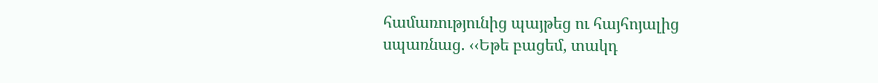համառությունից պայթեց ու հայհոյալից սպառնաց. ‹‹Եթե բացեմ, տակդ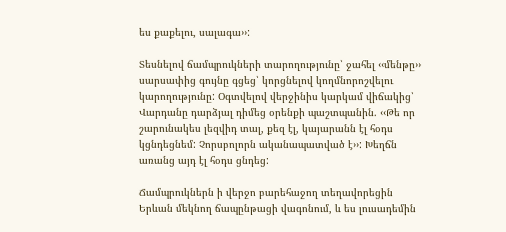ես քաքելու, սալագա››:

Տեսնելով ճամպրուկների տարողությունը՝ ջահել ‹‹մենթը›› սարսափից գույնը գցեց՝ կորցնելով կողմնորոշվելու կարողությունը: Օգտվելով վերջինիս կարկամ վիճակից՝ Վարդանը դարձյալ դիմեց օրենքի պաշտպանին. ‹‹Թե որ շարունակես լեզվիդ տալ, քեզ էլ, կայարանն էլ հօդս կցնդեցնեմ: Չորսբոլորն ականապատված է››: Խեղճն առանց այդ էլ հօդս ցնդեց:

Ճամպրուկներն ի վերջո բարեհաջող տեղավորեցին Երևան մեկնող ճապընթացի վագոնում, և ես լուսադեմին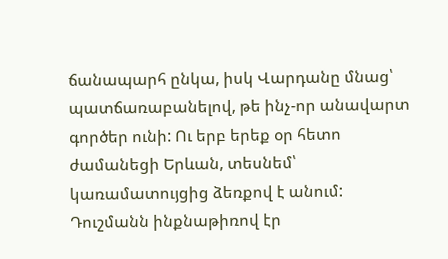ճանապարհ ընկա, իսկ Վարդանը մնաց՝ պատճառաբանելով, թե ինչ-որ անավարտ գործեր ունի: Ու երբ երեք օր հետո ժամանեցի Երևան, տեսնեմ՝ կառամատույցից ձեռքով է անում: Դուշմանն ինքնաթիռով էր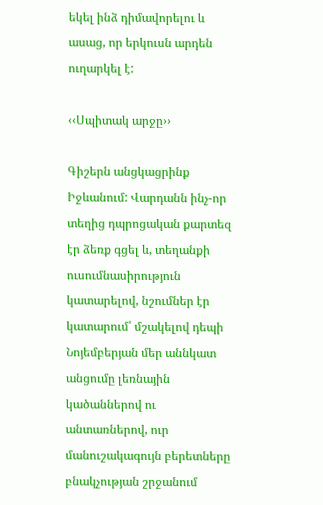եկել ինձ դիմավորելու և ասաց, որ երկուսն արդեն ուղարկել է:

‹‹Սպիտակ արջը››

Գիշերն անցկացրինք Իջևանում: Վարդանն ինչ-որ տեղից դպրոցական քարտեզ էր ձեռք գցել և, տեղանքի ուսումնասիրություն կատարելով, նշումներ էր կատարում՝ մշակելով դեպի Նոյեմբերյան մեր աննկատ անցումը լեռնային կածաններով ու անտառներով, ուր մանուշակագույն բերետները բնակչության շրջանում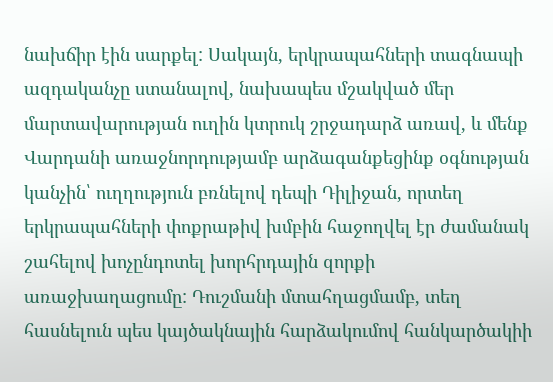նախճիր էին սարքել: Սակայն, երկրապահների տագնապի ազդականչը ստանալով, նախապես մշակված մեր մարտավարության ուղին կտրուկ շրջադարձ առավ, և մենք Վարդանի առաջնորդությամբ արձագանքեցինք օգնության կանչին՝ ուղղություն բռնելով դեպի Դիլիջան, որտեղ երկրապահների փոքրաթիվ խմբին հաջողվել էր ժամանակ շահելով խոչընդոտել խորհրդային զորքի առաջխաղացումը: Դուշմանի մտահղացմամբ, տեղ հասնելուն պես կայծակնային հարձակումով հանկարծակիի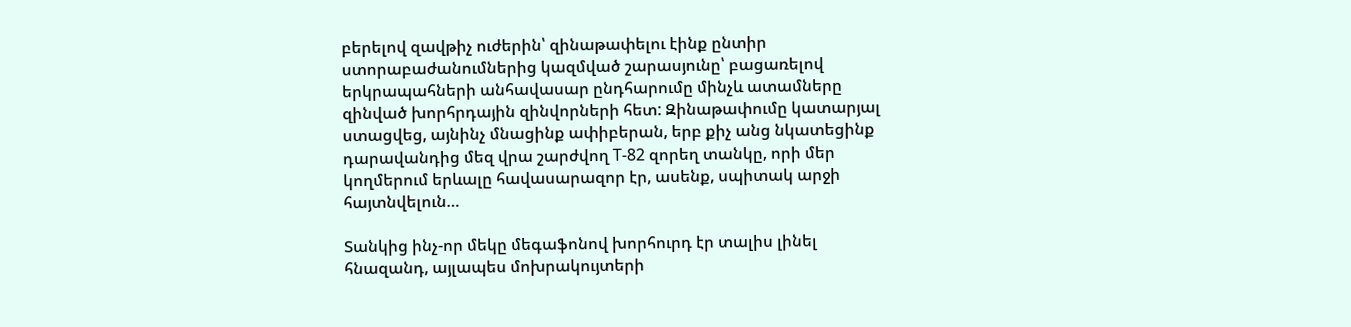բերելով զավթիչ ուժերին՝ զինաթափելու էինք ընտիր ստորաբաժանումներից կազմված շարասյունը՝ բացառելով երկրապահների անհավասար ընդհարումը մինչև ատամները զինված խորհրդային զինվորների հետ: Զինաթափումը կատարյալ ստացվեց, այնինչ մնացինք ափիբերան, երբ քիչ անց նկատեցինք դարավանդից մեզ վրա շարժվող T-82 զորեղ տանկը, որի մեր կողմերում երևալը հավասարազոր էր, ասենք, սպիտակ արջի հայտնվելուն…

Տանկից ինչ-որ մեկը մեգաֆոնով խորհուրդ էր տալիս լինել հնազանդ, այլապես մոխրակույտերի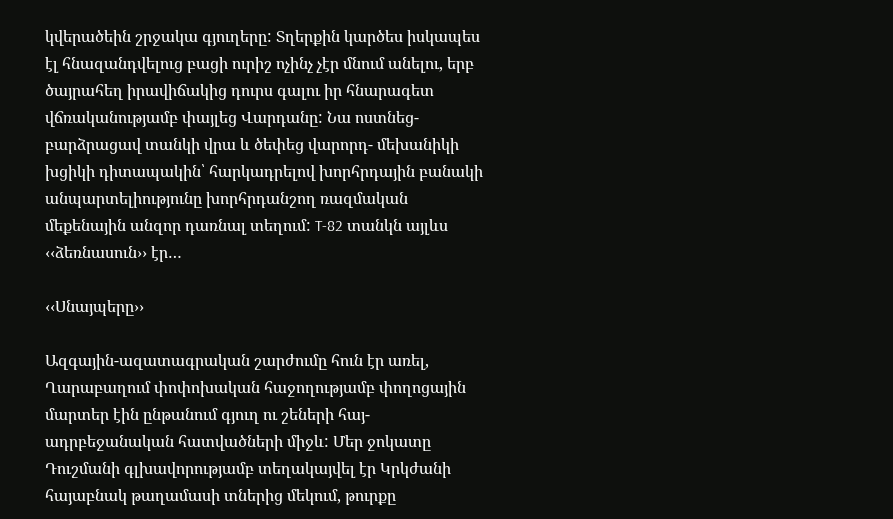կվերածեին շրջակա գյուղերը: Տղերքին կարծես իսկապես էլ հնազանդվելուց բացի ուրիշ ոչինչ չէր մնում անելու, երբ ծայրահեղ իրավիճակից դուրս գալու իր հնարագետ վճռականությամբ փայլեց Վարդանը: Նա ոստնեց- բարձրացավ տանկի վրա և ծեփեց վարորդ- մեխանիկի խցիկի դիտապակին՝ հարկադրելով խորհրդային բանակի անպարտելիությունը խորհրդանշող ռազմական մեքենային անզոր դառնալ տեղում: T-82 տանկն այլևս ‹‹ձեռնասուն›› էր…

‹‹Սնայպերը››

Ազգային-ազատագրական շարժումը հուն էր առել, Ղարաբաղում փոփոխական հաջողությամբ փողոցային մարտեր էին ընթանում գյուղ ու շեների հայ-ադրբեջանական հատվածների միջև: Մեր ջոկատը Դուշմանի գլխավորությամբ տեղակայվել էր Կրկժանի հայաբնակ թաղամասի տներից մեկում, թուրքը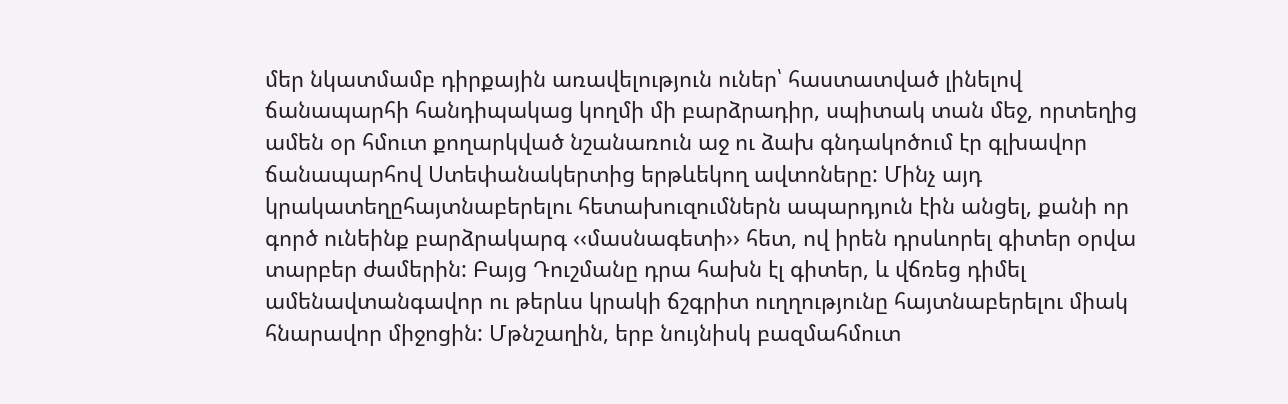մեր նկատմամբ դիրքային առավելություն ուներ՝ հաստատված լինելով ճանապարհի հանդիպակաց կողմի մի բարձրադիր, սպիտակ տան մեջ, որտեղից ամեն օր հմուտ քողարկված նշանառուն աջ ու ձախ գնդակոծում էր գլխավոր ճանապարհով Ստեփանակերտից երթևեկող ավտոները: Մինչ այդ կրակատեղըհայտնաբերելու հետախուզումներն ապարդյուն էին անցել, քանի որ գործ ունեինք բարձրակարգ ‹‹մասնագետի›› հետ, ով իրեն դրսևորել գիտեր օրվա տարբեր ժամերին: Բայց Դուշմանը դրա հախն էլ գիտեր, և վճռեց դիմել ամենավտանգավոր ու թերևս կրակի ճշգրիտ ուղղությունը հայտնաբերելու միակ հնարավոր միջոցին: Մթնշաղին, երբ նույնիսկ բազմահմուտ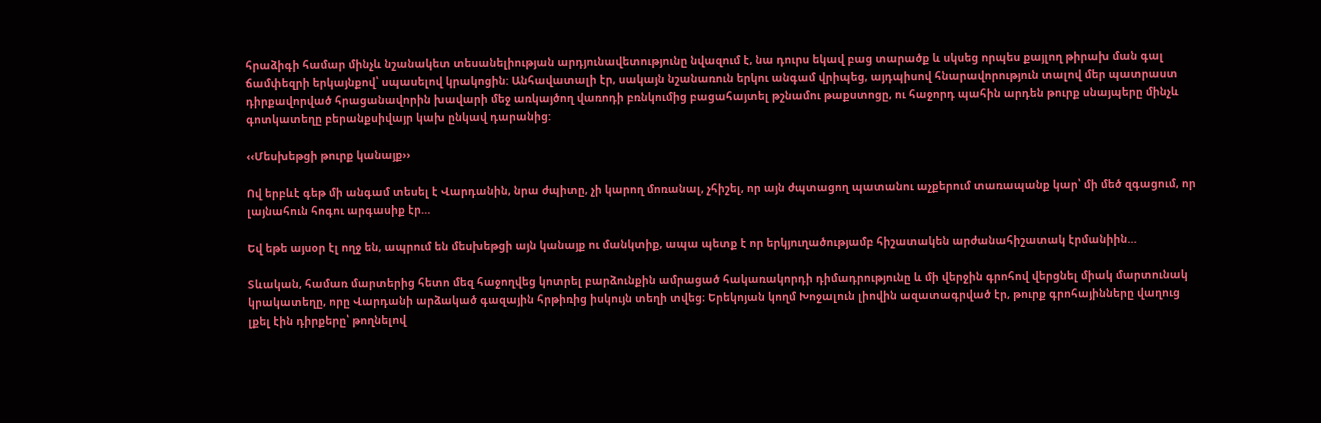հրաձիգի համար մինչև նշանակետ տեսանելիության արդյունավետությունը նվազում է, նա դուրս եկավ բաց տարածք և սկսեց որպես քայլող թիրախ ման գալ ճամփեզրի երկայնքով՝ սպասելով կրակոցին: Անհավատալի էր, սակայն նշանառուն երկու անգամ վրիպեց, այդպիսով հնարավորություն տալով մեր պատրաստ դիրքավորված հրացանավորին խավարի մեջ առկայծող վառոդի բռնկումից բացահայտել թշնամու թաքստոցը, ու հաջորդ պահին արդեն թուրք սնայպերը մինչև գոտկատեղը բերանքսիվայր կախ ընկավ դարանից:

‹‹Մեսխեթցի թուրք կանայք››

Ով երբևէ գեթ մի անգամ տեսել է Վարդանին, նրա ժպիտը, չի կարող մոռանալ, չհիշել, որ այն ժպտացող պատանու աչքերում տառապանք կար՝ մի մեծ զգացում, որ լայնահուն հոգու արգասիք էր…

Եվ եթե այսօր էլ ողջ են, ապրում են մեսխեթցի այն կանայք ու մանկտիք, ապա պետք է որ երկյուղածությամբ հիշատակեն արժանահիշատակ էրմանիին…

Տևական, համառ մարտերից հետո մեզ հաջողվեց կոտրել բարձունքին ամրացած հակառակորդի դիմադրությունը և մի վերջին գրոհով վերցնել միակ մարտունակ կրակատեղը, որը Վարդանի արձակած գազային հրթիռից իսկույն տեղի տվեց։ Երեկոյան կողմ Խոջալուն լիովին ազատագրված էր, թուրք գրոհայինները վաղուց լքել էին դիրքերը՝ թողնելով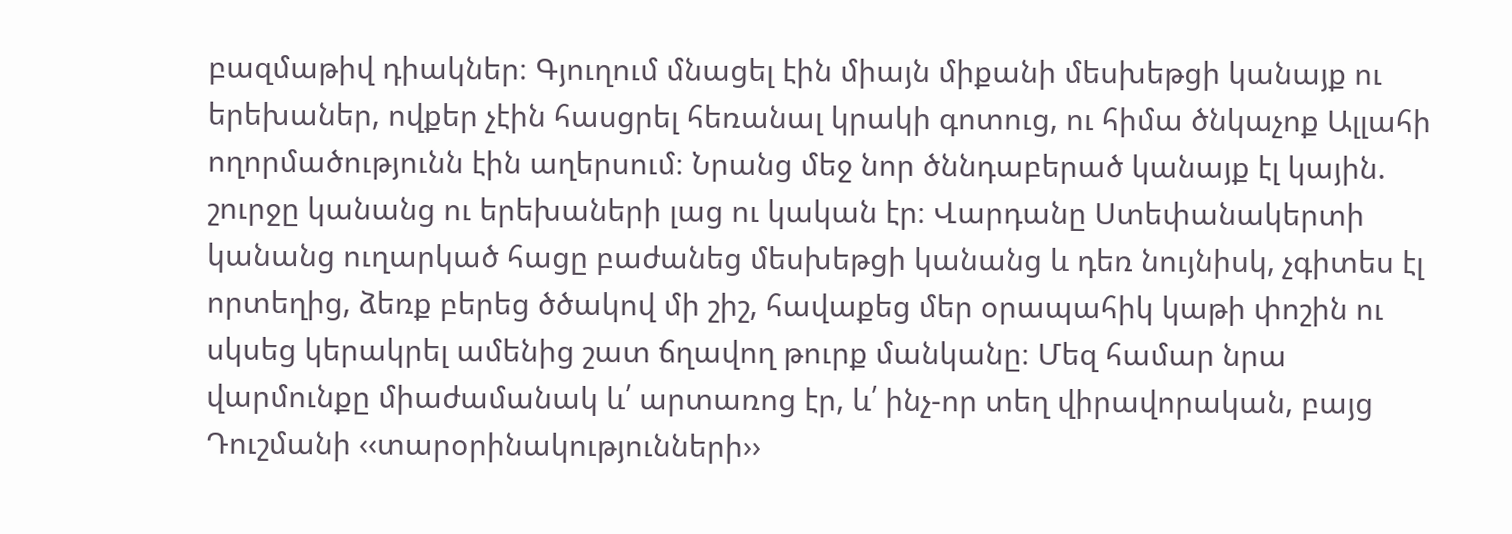բազմաթիվ դիակներ։ Գյուղում մնացել էին միայն միքանի մեսխեթցի կանայք ու երեխաներ, ովքեր չէին հասցրել հեռանալ կրակի գոտուց, ու հիմա ծնկաչոք Ալլահի ողորմածությունն էին աղերսում։ Նրանց մեջ նոր ծննդաբերած կանայք էլ կային. շուրջը կանանց ու երեխաների լաց ու կական էր։ Վարդանը Ստեփանակերտի կանանց ուղարկած հացը բաժանեց մեսխեթցի կանանց և դեռ նույնիսկ, չգիտես էլ որտեղից, ձեռք բերեց ծծակով մի շիշ, հավաքեց մեր օրապահիկ կաթի փոշին ու սկսեց կերակրել ամենից շատ ճղավող թուրք մանկանը։ Մեզ համար նրա վարմունքը միաժամանակ և՛ արտառոց էր, և՛ ինչ-որ տեղ վիրավորական, բայց Դուշմանի ‹‹տարօրինակությունների››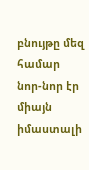բնույթը մեզ համար նոր-նոր էր միայն իմաստալի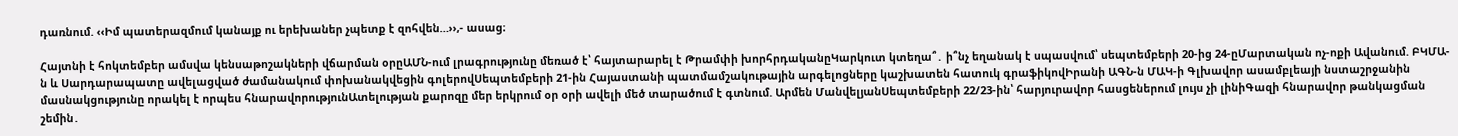դառնում. ‹‹Իմ պատերազմում կանայք ու երեխաներ չպետք է զոհվեն…››,- ասաց։

Հայտնի է հոկտեմբեր ամսվա կենսաթոշակների վճարման օրըԱՄՆ-ում լրագրությունը մեռած է՝ հայտարարել է Թրամփի խորհրդականըԿարկուտ կտեղա՞․ ի՞նչ եղանակ է սպասվում՝ սեպտեմբերի 20-ից 24-ըՄարտական ոչ-ոքի Ավանում. ԲԿՄԱ-ն և Սարդարապատը ավելացված ժամանակում փոխանակվեցին գոլերովՍեպտեմբերի 21-ին Հայաստանի պատմամշակութային արգելոցները կաշխատեն հատուկ գրաֆիկովԻրանի ԱԳՆ-ն ՄԱԿ-ի Գլխավոր ասամբլեայի նստաշրջանին մասնակցությունը որակել է որպես հնարավորությունԱտելության քարոզը մեր երկրում օր օրի ավելի մեծ տարածում է գտնում. Արմեն ՄանվելյանՍեպտեմբերի 22/23-ին՝ հարյուրավոր հասցեներում լույս չի լինիԳազի հնարավոր թանկացման շեմին․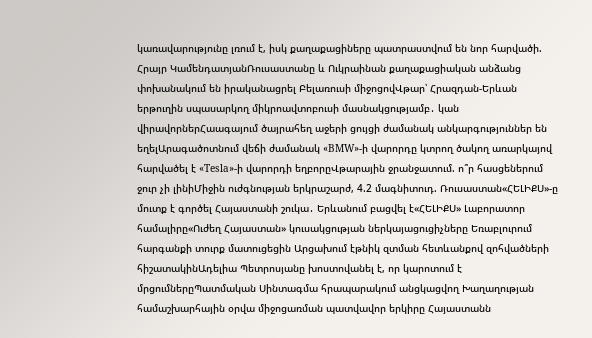կառավարությունը լռում է, իսկ քաղաքացիները պատրաստվում են նոր հարվածի. Հրայր ԿամենդատյանՌուսաստանը և Ուկրաինան քաղաքացիական անձանց փոխանակում են իրականացրել Բելառուսի միջոցովՎթար՝ Հրազդան-Երևան երթուղին սպասարկող միկրոավտոբուսի մասնակցությամբ․ կան վիրավորներՀաագայում ծայրահեղ աջերի ցույցի ժամանակ անկարգություններ են եղելԱրագածոտնում վեճի ժամանակ «BMW»-ի վարորդը կտրող ծակող առարկայով հարվածել է «Tesla»-ի վարորդի եղբորըՎթարային ջրանջատում. ո՞ր հասցեներում ջուր չի լինիՄիջին ուժգնության երկրաշարժ, 4.2 մագնիտուդ. Ռուսաստան«ՀԵԼԻՔՍ»-ը մուտք է գործել Հայաստանի շուկա․ Երևանում բացվել է«ՀԵԼԻՔՍ» Լաբորատոր համալիրը«Ուժեղ Հայաստան» կուսակցության ներկայացուցիչները Եռաբլուրում հարգանքի տուրք մատուցեցին Արցախում էթնիկ զտման հետևանքով զոհվածների հիշատակինԱդելիա Պետրոսյանը խոստովանել է, որ կարոտում է մրցումներըՊատմական Սինտագմա հրապարակում անցկացվող Խաղաղության համաշխարհային օրվա միջոցառման պատվավոր երկիրը Հայաստանն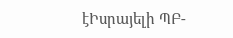էԻսրայելի ՊԲ-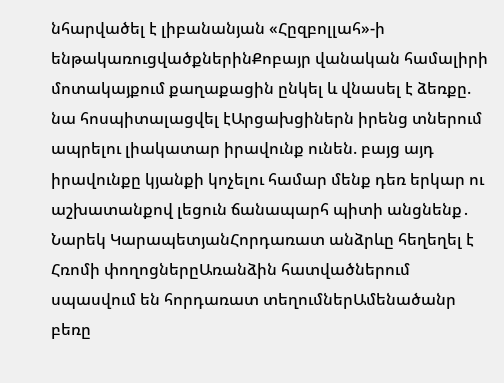նհարվածել է լիբանանյան «Հըզբոլլահ»-ի ենթակառուցվածքներինՔոբայր վանական համալիրի մոտակայքում քաղաքացին ընկել և վնասել է ձեռքը. նա հոսպիտալացվել էԱրցախցիներն իրենց տներում ապրելու լիակատար իրավունք ունեն. բայց այդ իրավունքը կյանքի կոչելու համար մենք դեռ երկար ու աշխատանքով լեցուն ճանապարհ պիտի անցնենք․ Նարեկ ԿարապետյանՀորդառատ անձրևը հեղեղել է Հռոմի փողոցներըԱռանձին հատվածներում սպասվում են հորդառատ տեղումներԱմենածանր բեռը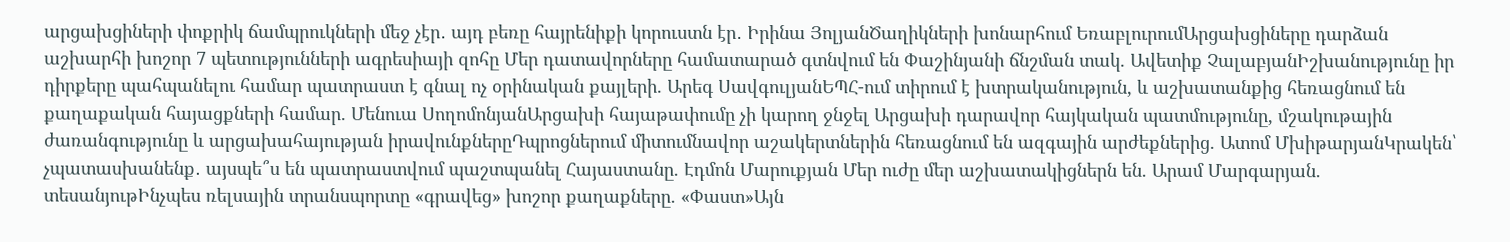արցախցիների փոքրիկ ճամպրուկների մեջ չէր․ այդ բեռը հայրենիքի կորուստն էր․ Իրինա ՅոլյանԾաղիկների խոնարհում ԵռաբլուրումԱրցախցիները դարձան աշխարհի խոշոր 7 պետությունների ագրեսիայի զոհը Մեր դատավորները համատարած գտնվում են Փաշինյանի ճնշման տակ. Ավետիք ՉալաբյանԻշխանությունը իր դիրքերը պահպանելու համար պատրաստ է գնալ ոչ օրինական քայլերի. Արեգ ՍավգուլյանԵՊՀ-ում տիրում է խտրականություն, և աշխատանքից հեռացնում են քաղաքական հայացքների համար. Մենուա ՍողոմոնյանԱրցախի հայաթափումը չի կարող ջնջել Արցախի դարավոր հայկական պատմությունը, մշակութային ժառանգությունը և արցախահայության իրավունքներըԴպրոցներում միտումնավոր աշակերտներին հեռացնում են ազգային արժեքներից. Ատոմ ՄխիթարյանԿրակեն՝ չպատասխանենք․ այսպե՞ս են պատրաստվում պաշտպանել Հայաստանը. Էդմոն Մարուքյան Մեր ուժը մեր աշխատակիցներն են. Արամ Մարգարյան. տեսանյութԻնչպես ռելսային տրանսպորտը «գրավեց» խոշոր քաղաքները. «Փաստ»Այն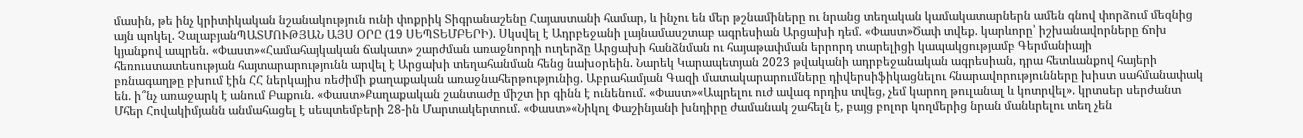մասին, թե ինչ կրիտիկական նշանակություն ունի փոքրիկ Տիգրանաշենը Հայաստանի համար, և ինչու են մեր թշնամիները ու նրանց տեղական կամակատարներն ամեն գնով փորձում մեզնից այն պոկել. ՉալաբյանՊԱՏՄՈՒԹՅԱՆ ԱՅՍ ՕՐԸ (19 ՍԵՊՏԵՄԲԵՐԻ). Սկսվել է Ադրբեջանի լայնամասշտաբ ագրեսիան Արցախի դեմ. «Փաստ»Ծափ տվեք. կարևորը՝ իշխանավորները ճոխ կյանքով ապրեն. «Փաստ»«Համահայկական ճակատ» շարժման առաջնորդի ուղերձը Արցախի հանձնման ու հայաթափման երրորդ տարելիցի կապակցությամբ Գերմանիայի հեռուստատեսության հայտարարությունն արվել է Արցախի տեղահանման հենց նախօրեին. Նարեկ Կարապետյան 2023 թվականի ադրբեջանական ագրեսիան, դրա հետևանքով հայերի բռնագաղթը բխում էին ՀՀ ներկայիս ռեժիմի քաղաքական առաջնահերթությունից. Աբրահամյան Գազի մատակարարումները դիվերսիֆիկացնելու հնարավորությունները խիստ սահմանափակ են. ի՞նչ առաջարկ է անում Բաքուն. «Փաստ»Քաղաքական շանտաժը միշտ իր գինն է ունենում. «Փաստ»«Ապրելու ուժ ավագ որդիս տվեց, չեմ կարող թուլանալ և կոտրվել». կրտսեր սերժանտ Մհեր Հովակիմյանն անմահացել է սեպտեմբերի 28-ին Մարտակերտում. «Փաստ»«Նիկոլ Փաշինյանի խնդիրը ժամանակ շահելն է, բայց բոլոր կողմերից նրան մանևրելու տեղ չեն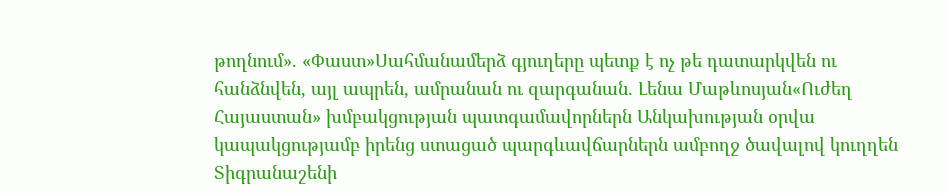թողնում». «Փաստ»Սահմանամերձ գյուղերը պետք է ոչ թե դատարկվեն ու հանձնվեն, այլ ապրեն, ամրանան ու զարգանան. Լենա Մաթևոսյան«Ուժեղ Հայաստան» խմբակցության պատգամավորներն Անկախության օրվա կապակցությամբ իրենց ստացած պարգևավճարներն ամբողջ ծավալով կուղղեն Տիգրանաշենի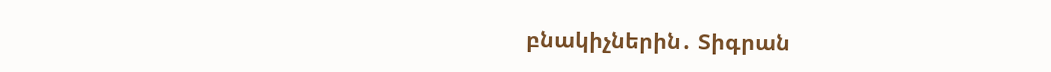բնակիչներին․ Տիգրան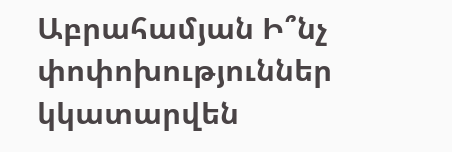Աբրահամյան Ի՞նչ փոփոխություններ կկատարվեն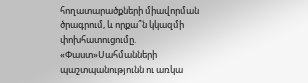հողատարածքների միավորման ծրագրում, և որքա՞ն կկազմի փոխհատուցումը. «Փաստ»Սահմանների պաշտպանությունն ու առկա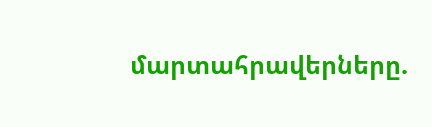մարտահրավերները.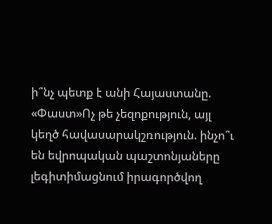ի՞նչ պետք է անի Հայաստանը. «Փաստ»Ոչ թե չեզոքություն, այլ կեղծ հավասարակշռություն. ինչո՞ւ են եվրոպական պաշտոնյաները լեգիտիմացնում իրագործվող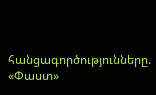հանցագործությունները. «Փաստ»